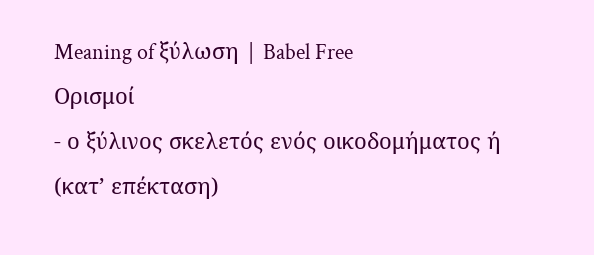Meaning of ξύλωση | Babel Free
Ορισμοί
- ο ξύλινος σκελετός ενός οικοδομήματος ή (κατ’ επέκταση)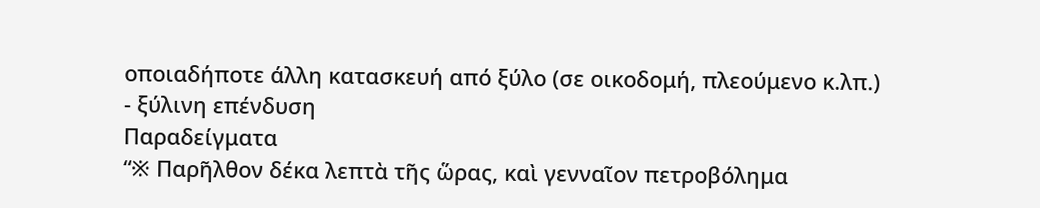οποιαδήποτε άλλη κατασκευή από ξύλο (σε οικοδομή, πλεούμενο κ.λπ.)
- ξύλινη επένδυση
Παραδείγματα
“※ Παρῆλθον δέκα λεπτὰ τῆς ὥρας, καὶ γενναῖον πετροβόλημα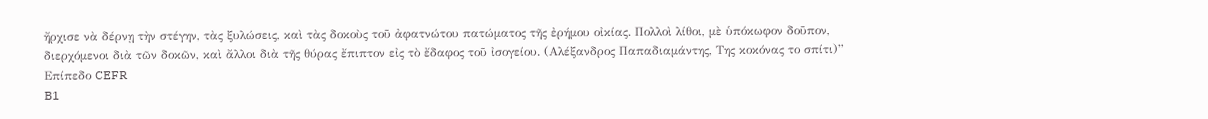ἤρχισε νὰ δέρνῃ τὴν στέγην, τὰς ξυλώσεις, καὶ τὰς δοκοὺς τοῦ ἀφατνώτου πατώματος τῆς ἐρήμου οἰκίας. Πολλοὶ λίθοι, μὲ ὑπόκωφον δοῦπον, διερχόμενοι διὰ τῶν δοκῶν, καὶ ἄλλοι διὰ τῆς θύρας ἔπιπτον εἰς τὸ ἔδαφος τοῦ ἰσογείου. (Αλέξανδρος Παπαδιαμάντης, Της κοκόνας το σπίτι)”
Επίπεδο CEFR
B1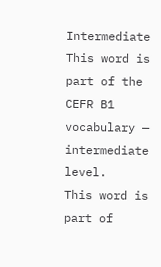Intermediate
This word is part of the CEFR B1 vocabulary — intermediate level.
This word is part of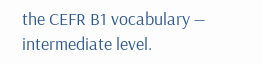the CEFR B1 vocabulary — intermediate level.